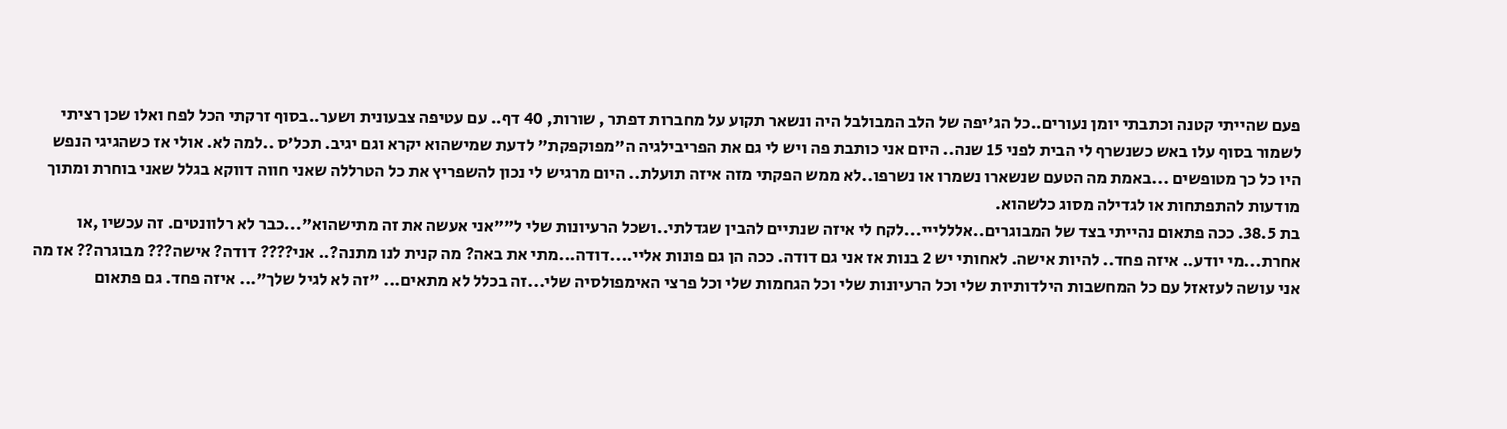פעם שהייתי קטנה וכתבתי יומן נעורים..כל הג'יפה של הלב המבולבל היה ונשאר תקוע על מחברות דפתר , שורות, 40 דף.. עם עטיפה צבעונית ושער..בסוף זרקתי הכל לפח ואלו שכן רציתי לשמור בסוף עלו באש כשנשרף לי הבית לפני 15 שנה.. היום אני כותבת פה ויש לי גם את הפריבילגיה ה"מפוקפקת" לדעת שמישהוא יקרא וגם יגיב. תכל'ס ..למה לא. אולי אז כשהגיגי הנפש היו כל כך מטופשים ...באמת מה הטעם שנשארו נשמרו או נשרפו..לא ממש הפקתי מזה איזה תועלת.. היום מרגיש לי נכון להשפריץ את כל הטרללה שאני חווה דווקא בגלל שאני בוחרת ומתוך מודעות להתפתחות או לגדילה מסוג כלשהוא.
בת 38.5. ככה פתאום נהייתי בצד של המבוגרים..אלללייי...לקח לי איזה שנתיים להבין שגדלתי..ושכל הרעיונות שלי ל""אני אעשה את זה מתישהוא"...כבר לא רלוונטים. זה עכשיו ,או אחרת...מי יודע.. איזה פחד.. להיות אישה. לאחותי יש 2 בנות אז אני גם דודה. ככה הן גם פונות אליי....דודה...מתי את באה? מה קנית לנו מתנה?.. אני???? דודה? אישה??? מבוגרה?? אז מה אני עושה לעזאזל עם כל המחשבות הילדותיות שלי וכל הרעיונות שלי וכל הגחמות שלי וכל פרצי האימפולסיה שלי...זה בכלל לא מתאים... "זה לא לגיל שלך"... איזה פחד. גם פתאום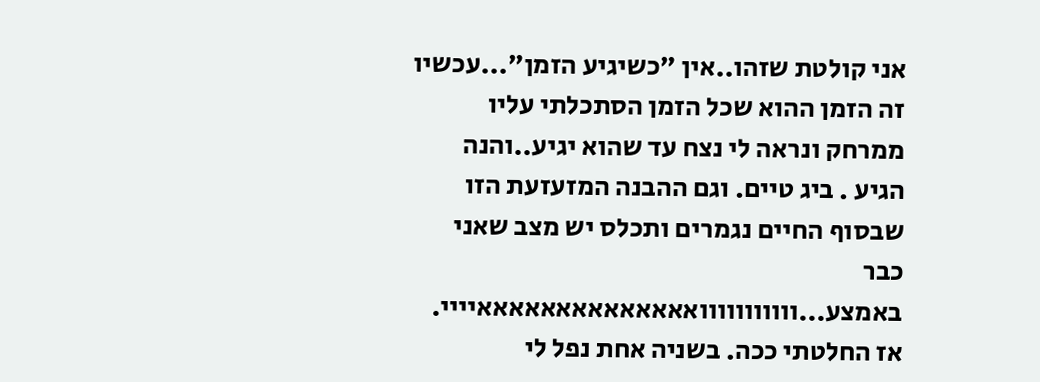אני קולטת שזהו..אין "כשיגיע הזמן"...עכשיו זה הזמן ההוא שכל הזמן הסתכלתי עליו ממרחק ונראה לי נצח עד שהוא יגיע..והנה הגיע . ביג טיים. וגם ההבנה המזעזעת הזו שבסוף החיים נגמרים ותכלס יש מצב שאני כבר באמצע...ווווווווווואאאאאאאאאאאאאאיייי. אז החלטתי ככה. בשניה אחת נפל לי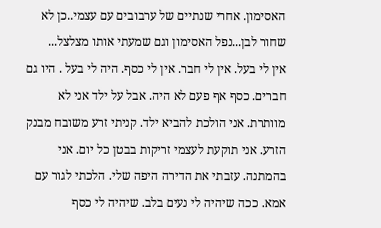האסימון. אחרי שנתיים של ערבובים עם עצמי..כן לא שחור לבן...נפל האסימון וגם שמעתי אותו מצלצל...
אין לי בעל. אין לי חבר. אין לי כסף. היה לי בעל . היו גם חברים. כסף אף פעם לא היה. אבל על ילד אני לא מוותרת. אני הולכת להביא ילד. קניתי זרע משובח מבנק הזרע. אני תוקעת לעצמי זריקות בבטן כל יום. אני בהמתנה. עזבתי את הדירה היפה שלי. הלכתי לגור עם אמא. ככה שיהיה לי נעים בלב. שיהיה לי כסף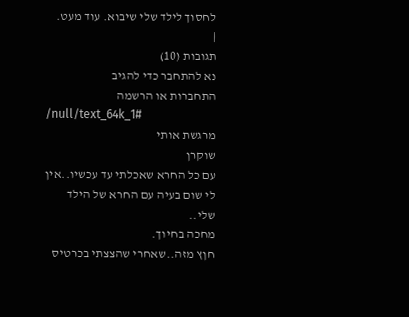לחסוך לילד שלי שיבוא. עוד מעט.
|
תגובות (10)
נא להתחבר כדי להגיב
התחברות או הרשמה
/null/text_64k_1#
מרגשת אותי
שוקרן
עם כל החרא שאכלתי עד עכשיו..אין לי שום בעיה עם החרא של הילד שלי..
מחכה בחיוך.
חןץ מזה..שאחרי שהצצתי בכרטיס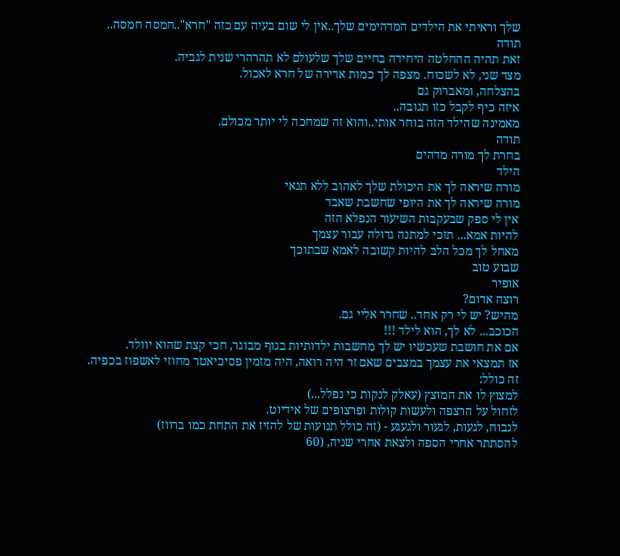שלך וראיתי את הילדים המדהימים שלך..אין לי שום בעיה עם כזה "חרא"..חמסה חמסה..
תודה
זאת תהיה ההחלטה היחידה בחיים שלך שלעולם לא תהרהרי שנית לגביה.
מצד שני, לא לשכוח. מצפה לך כמות אדירה של חרא לאכול.
בהצלחה, ומאברוק גם
איזה כיף לקבל כזו תגובה..
מאמינה שהילד הזה בוחר אותי..והוא זה שמחכה לי יותר מכולם.
תודה
בחרת לך מורה מדהים
הילד
מורה שיראה לך את היכולת שלך לאהוב ללא תנאי
מורה שיראה לך את היופי שחשבת שאבד
אין לי ספק שבעקבות השיעור הנפלא הזה
להיות אמא... תזכי למתנה גדולה עבור עצמך
מאחל לך מכל הלב להיות קשובה לאמא שבתוכך
שבוע טוב
אופיר
רוצה אדום?
מהיש? יש לי רק אחד.. שחרר אליי גם.
הכוכב... לא לך, הוא לילד !!!
אם את חושבת שעכשיו יש לך מחשבות ילדותיות בגוף מבוגר, חכי קצת שהוא יוולד.
אז תמצאי את עצמך במצבים שאם זר היה רואה, היה מזמין פסיכיאטר מחוזי לאשפוז בכפיה.
זה כולל:
למצוץ לו את המוצץ (עאלק לנקות כי נפלל...)
לזחול על הרצפה ולעשות קולות ופרצופים של אידיוט.
לנבוח, לגעות, לגעור ולגעגע - (זה כולל תנועות של להזיז את התחת כמו ברווז)
להסתתר אחרי הספה ולצאת אחרי שניה, (60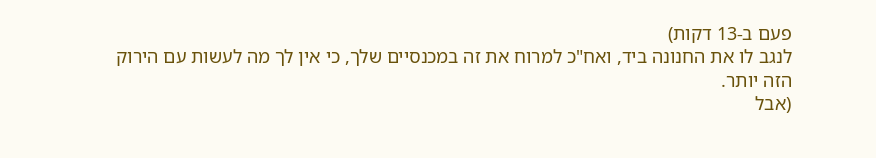פעם ב-13 דקות)
לנגב לו את החנונה ביד, ואח"כ למרוח את זה במכנסיים שלך, כי אין לך מה לעשות עם הירוק הזה יותר.
(אבל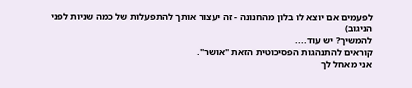לפעמים אם יוצא לו בלון מהחנונה - זה יעצור אותך להתפעלות של כמה שניות לפני הניגוב)
להמשיך? יש עוד....
קוראים להתנהגות הפסיכוטית הזאת "אושר".
אני מאחל לך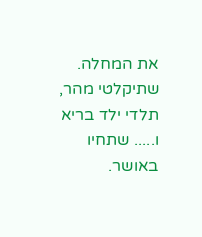את המחלה.
שתיקלטי מהר, תלדי ילד בריא ו..... שתחיו באושר.